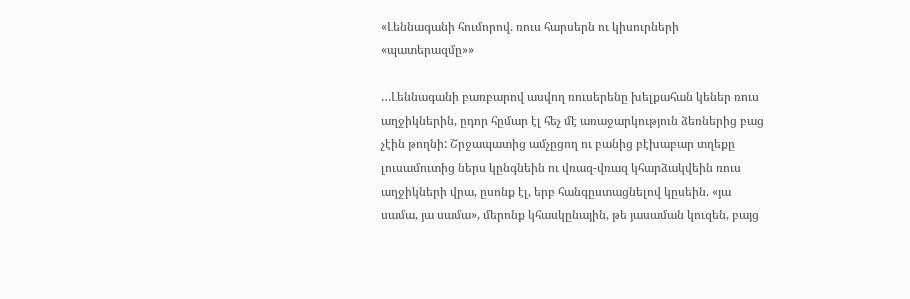«Լեննագանի հումորով. ռուս հարսերն ու կիսուրների «պատերազմը»»

…Լեննագանի բառբարով ասվող ռուսերենը խելքահան կեներ ռուս աղջիկներին, ըդոր հըմար էլ հեչ մէ առաջարկություն ձեռներից բաց չէին թողնի: Շրջապատից ամչըցող ու բանից բէխաբար տղեքը լուսամուտից ներս կընգնեին ու վռազ-վռազ կհարձակվեին ռուս աղջիկների վրա, ըսոնք էլ, երբ հանգըստացնելով կըսեին. «յա սամա, յա սամա», մերոնք կհասկընային, թե յասաման կուզեն, բայց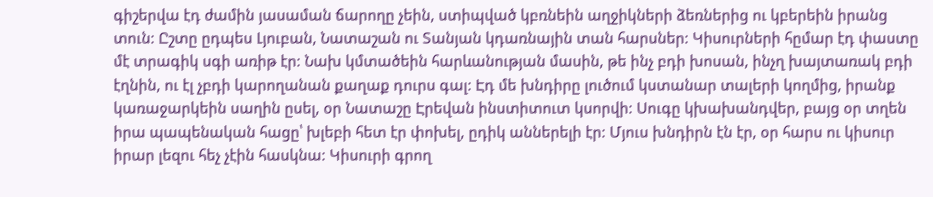գիշերվա էդ ժամին յասաման ճարողը չեին, ստիպված կբռնեին աղջիկների ձեռներից ու կբերեին իրանց տուն: Ըշտը ըդպես Լյուբան, Նատաշան ու Տանյան կդառնային տան հարսներ: Կիսուրների հըմար էդ փաստը մէ տրագիկ սգի առիթ էր: Նախ կմտածեին հարևանության մասին, թե ինչ բդի խոսան, ինչղ խայտառակ բդի էղնին, ու էլ չբդի կարողանան քաղաք դուրս գալ: Էդ մե խնդիրը լուծում կստանար տալերի կողմից, իրանք կառաջարկեին սաղին ըսել, օր Նատաշը Էրեվան ինստիտուտ կսորվի: Սուգը կխախանդվեր, բայց օր տղեն իրա պապենական հացը՝ խլեբի հետ էր փոխել, ըդիկ աններելի էր: Մյուս խնդիրն էն էր, օր հարս ու կիսուր իրար լեզու հեչ չէին հասկնա: Կիսուրի գրող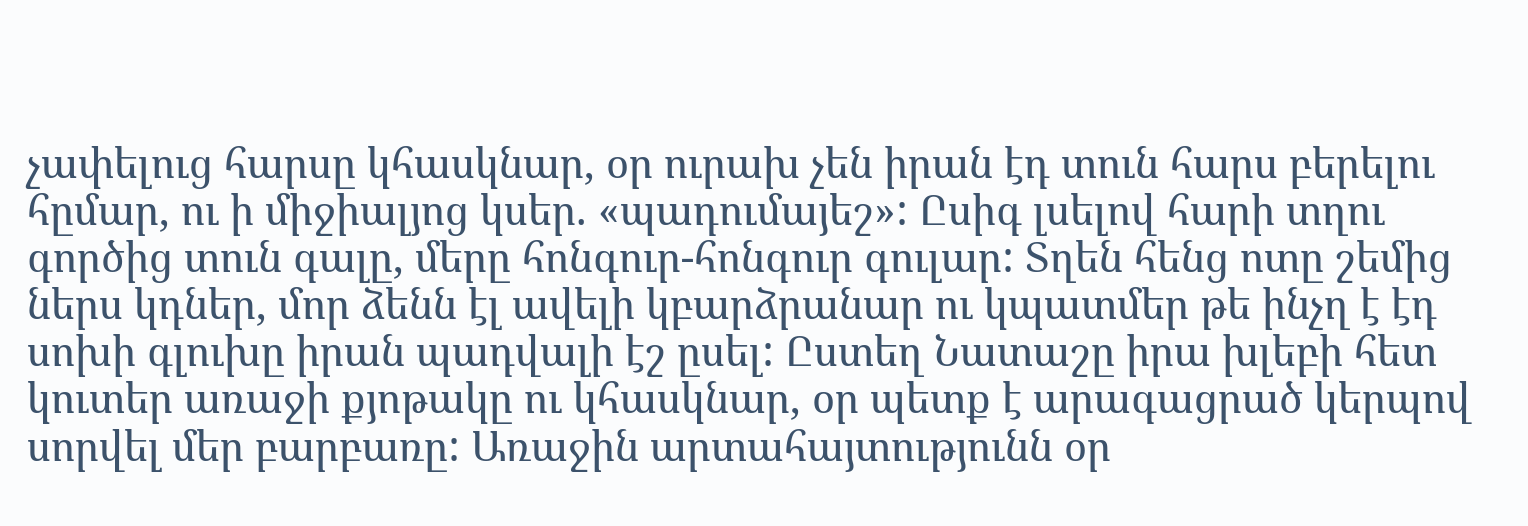չափելուց հարսը կհասկնար, օր ուրախ չեն իրան էդ տուն հարս բերելու հըմար, ու ի միջիալյոց կսեր. «պադումայեշ»: Ըսիգ լսելով հարի տղու գործից տուն գալը, մերը հոնգուր-հոնգուր գուլար: Տղեն հենց ոտը շեմից ներս կդներ, մոր ձենն էլ ավելի կբարձրանար ու կպատմեր թե ինչղ է էդ սոխի գլուխը իրան պադվալի էշ ըսել: Ըստեղ Նատաշը իրա խլեբի հետ կուտեր առաջի քյոթակը ու կհասկնար, օր պետք է արագացրած կերպով սորվել մեր բարբառը: Առաջին արտահայտությունն օր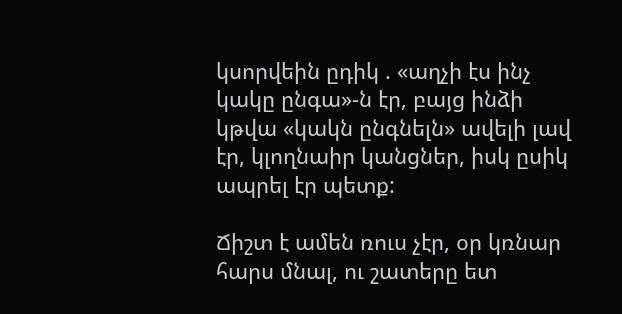կսորվեին ըդիկ . «աղչի էս ինչ կակը ընգա»-ն էր, բայց ինձի կթվա «կակն ընգնելն» ավելի լավ էր, կլողնաիր կանցներ, իսկ ըսիկ ապրել էր պետք:

Ճիշտ է ամեն ռուս չէր, օր կռնար հարս մնալ, ու շատերը ետ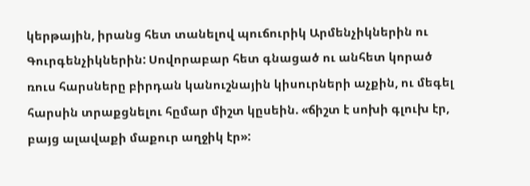կերթային, իրանց հետ տանելով պուճուրիկ Արմենչիկներին ու Գուրգենչիկներին: Սովորաբար հետ գնացած ու անհետ կորած ռուս հարսները բիրդան կանուշնային կիսուրների աչքին, ու մեգել հարսին տրաքցնելու հըմար միշտ կըսեին. «ճիշտ է սոխի գլուխ էր, բայց ալավաքի մաքուր աղջիկ էր»: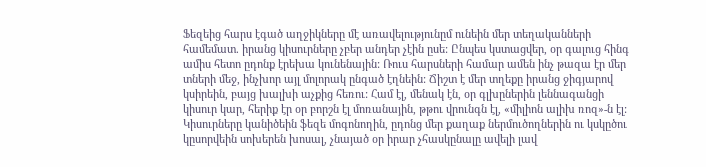Ֆեզեից հարս էգած աղջիկները մէ առավելությունըմ ունեին մեր տեղականների համեմատ. իրանց կիսուրները չբեր անդեր չէին ըսե: Ընպես կստացվեր, օր գալուց հինգ ամիս հետո ըդոնք էրեխա կունենային: Ռուս հարսների համար ամեն ինչ թազա էր մեր տների մեջ, ինչխոր այլ մոլորակ ընգած էղնեին: Ճիշտ է մեր տղեքը իրանց ջիգյարով կսիրեին, բայց խալխի աչքից հեռու: Համ էլ, մենակ էն, օր գլխըներին լեննագանցի կիսուր կար, հերիք էր օր բորշն էլ մոռանային, թթու վրունգն էլ, «միլիոն ալիխ ռոզ»-ն էլ: Կիսուրները կանիծեին ֆեզե մոգոնողին, ըդոնց մեր քաղաք ներմուծողներին ու կսկըծու կըսորվեին սոխերեն խոսալ, չնայած օր իրար չհասկընալը ավելի լավ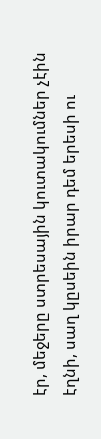էր, մեջերը ստրեսային կուտակումներ չէին էղնի, սաղ կըսեին իրար դեմ երեսի ու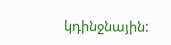կդինջնային: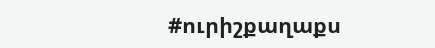#ուրիշքաղաքս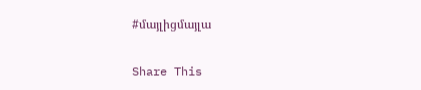#մայլիցմայլա

Share This